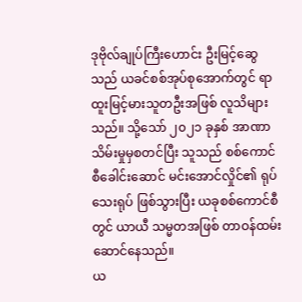ဒုဗိုလ်ချုပ်ကြီးဟောင်း ဦးမြင့်ဆွေသည် ယခင်စစ်အုပ်စုအောက်တွင် ရာထူးမြင့်မားသူတဦးအဖြစ် လူသိများသည်။ သို့သော် ၂၀၂၁ ခုနှစ် အာဏာသိမ်းမှုမှစတင်ပြီး သူသည် စစ်ကောင်စီခေါင်းဆောင် မင်းအောင်လှိုင်၏ ရုပ်သေးရုပ် ဖြစ်သွားပြီး ယခုစစ်ကောင်စီတွင် ယာယီ သမ္မတအဖြစ် တာဝန်ထမ်းဆောင်နေသည်။
ယ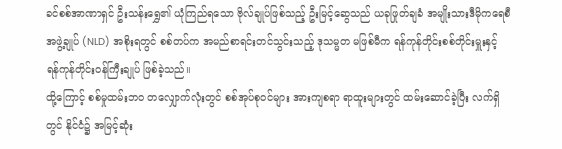ခင်စစ်အာဏာရှင် ဦးသန်းရွှေ၏ ယုံကြည်ရသော ဗိုလ်ချုပ်ဖြစ်သည့် ဦးမြင့်ဆွေသည် ယခုဖြုတ်ချခံ အမျိုးသားဒီမိုကရေစီအဖွဲ့ချုပ် (NLD) အစိုးရတွင် စစ်တပ်က အမည်စာရင်းတင်သွင်းသည့် ဒုသမ္မတ မဖြစ်မီက ရန်ကုန်တိုင်းစစ်တိုင်းမှူးနှင့် ရန်ကုန်တိုင်းဝန်ကြီးချုပ် ဖြစ်ခဲ့သည်။
ထို့ကြောင့် စစ်မှုထမ်းဘဝ တလျှောက်လုံးတွင် စစ်အုပ်စုဝင်များ အားကျစရာ ရာထူးများတွင် ထမ်းဆောင်ခဲ့ပြီး လက်ရှိတွင် နိုင်ငံ၌ အမြင့်ဆုံး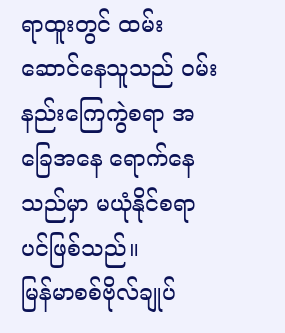ရာထူးတွင် ထမ်းဆောင်နေသူသည် ဝမ်းနည်းကြေကွဲစရာ အခြေအနေ ရောက်နေသည်မှာ မယုံနိုင်စရာပင်ဖြစ်သည်။
မြန်မာစစ်ဗိုလ်ချုပ်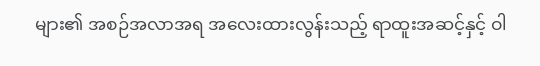များ၏ အစဉ်အလာအရ အလေးထားလွန်းသည့် ရာထူးအဆင့်နှင့် ဝါ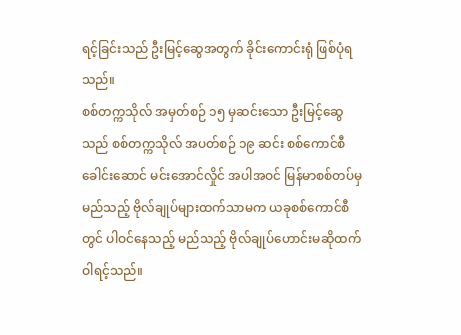ရင့်ခြင်းသည် ဦးမြင့်ဆွေအတွက် ခိုင်းကောင်းရုံ ဖြစ်ပုံရသည်။
စစ်တက္ကသိုလ် အမှတ်စဉ် ၁၅ မှဆင်းသော ဦးမြင့်ဆွေသည် စစ်တက္ကသိုလ် အပတ်စဉ် ၁၉ ဆင်း စစ်ကောင်စီ ခေါင်းဆောင် မင်းအောင်လှိုင် အပါအဝင် မြန်မာစစ်တပ်မှ မည်သည့် ဗိုလ်ချုပ်များထက်သာမက ယခုစစ်ကောင်စီတွင် ပါဝင်နေသည့် မည်သည့် ဗိုလ်ချုပ်ဟောင်းမဆိုထက် ဝါရင့်သည်။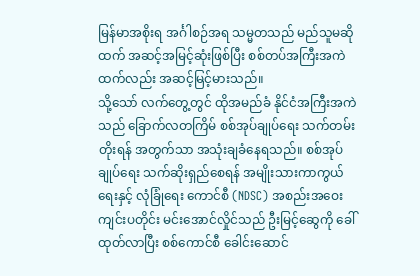မြန်မာအစိုးရ အင်္ဂါစဉ်အရ သမ္မတသည် မည်သူမဆိုထက် အဆင့်အမြင့်ဆုံးဖြစ်ပြီး စစ်တပ်အကြီးအကဲထက်လည်း အဆင့်မြင့်မားသည်။
သို့သော် လက်တွေ့တွင် ထိုအမည်ခံ နိုင်ငံအကြီးအကဲသည် ခြောက်လတကြိမ် စစ်အုပ်ချုပ်ရေး သက်တမ်းတိုးရန် အတွက်သာ အသုံးချခံနေရသည်။ စစ်အုပ်ချုပ်ရေး သက်ဆိုးရှည်စေရန် အမျိုးသားကာကွယ်ရေးနှင့် လုံခြုံရေး ကောင်စီ (NDSC) အစည်းအဝေး ကျင်းပတိုင်း မင်းအောင်လှိုင်သည် ဦးမြင့်ဆွေကို ခေါ်ထုတ်လာပြီး စစ်ကောင်စီ ခေါင်းဆောင်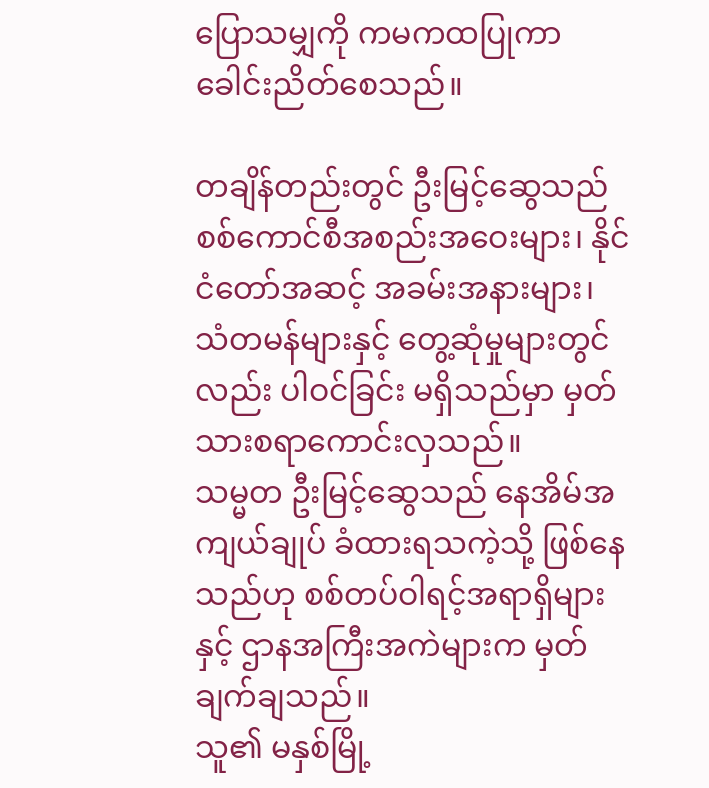ပြောသမျှကို ကမကထပြုကာ ခေါင်းညိတ်စေသည်။

တချိန်တည်းတွင် ဦးမြင့်ဆွေသည် စစ်ကောင်စီအစည်းအဝေးများ၊ နိုင်ငံတော်အဆင့် အခမ်းအနားများ၊ သံတမန်များနှင့် တွေ့ဆုံမှုများတွင်လည်း ပါဝင်ခြင်း မရှိသည်မှာ မှတ်သားစရာကောင်းလှသည်။
သမ္မတ ဦးမြင့်ဆွေသည် နေအိမ်အကျယ်ချုပ် ခံထားရသကဲ့သို့ ဖြစ်နေသည်ဟု စစ်တပ်ဝါရင့်အရာရှိများနှင့် ဌာနအကြီးအကဲများက မှတ်ချက်ချသည်။
သူ၏ မနှစ်မြို့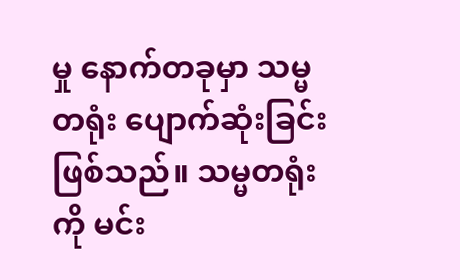မှု နောက်တခုမှာ သမ္မတရုံး ပျောက်ဆုံးခြင်း ဖြစ်သည်။ သမ္မတရုံးကို မင်း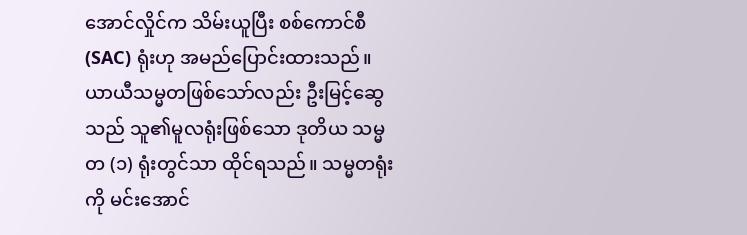အောင်လှိုင်က သိမ်းယူပြီး စစ်ကောင်စီ (SAC) ရုံးဟု အမည်ပြောင်းထားသည်။
ယာယီသမ္မတဖြစ်သော်လည်း ဦးမြင့်ဆွေသည် သူ၏မူလရုံးဖြစ်သော ဒုတိယ သမ္မတ (၁) ရုံးတွင်သာ ထိုင်ရသည်။ သမ္မတရုံးကို မင်းအောင်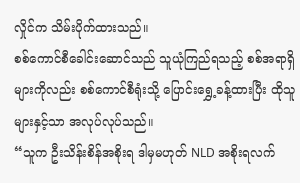လှိုင်က သိမ်းပိုက်ထားသည်။
စစ်ကောင်စီခေါင်းဆောင်သည် သူယုံကြည်ရသည့် စစ်အရာရှိများကိုလည်း စစ်ကောင်စီရုံးသို့ ပြောင်းရွှေ့ခန့်ထားပြီး ထိုသူများနှင့်သာ အလုပ်လုပ်သည်။
“သူက ဦးသိန်းစိန်အစိုးရ ဒါမှမဟုတ် NLD အစိုးရလက်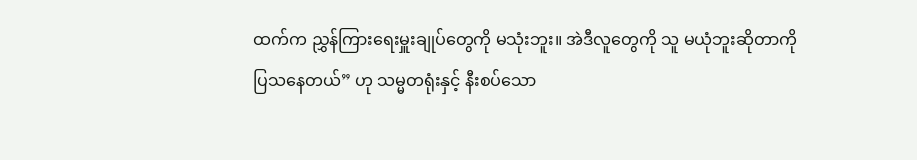ထက်က ညွှန်ကြားရေးမှူးချုပ်တွေကို မသုံးဘူး။ အဲဒီလူတွေကို သူ မယုံဘူးဆိုတာကို ပြသနေတယ်” ဟု သမ္မတရုံးနှင့် နီးစပ်သော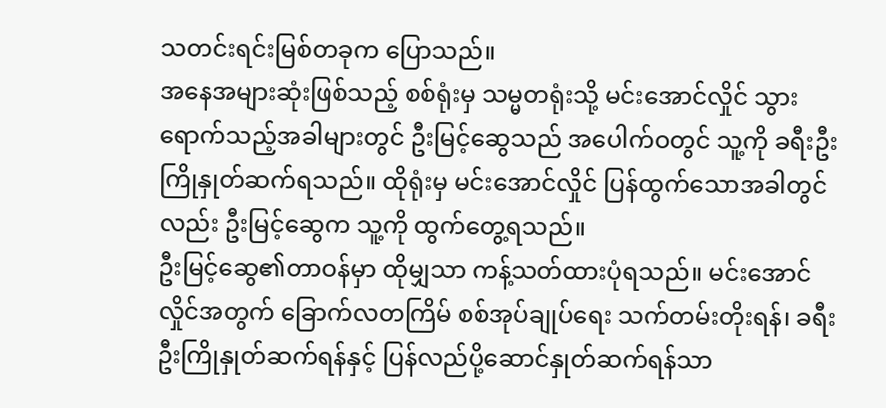သတင်းရင်းမြစ်တခုက ပြောသည်။
အနေအများဆုံးဖြစ်သည့် စစ်ရုံးမှ သမ္မတရုံးသို့ မင်းအောင်လှိုင် သွားရောက်သည့်အခါများတွင် ဦးမြင့်ဆွေသည် အပေါက်ဝတွင် သူ့ကို ခရီးဦးကြိုနှုတ်ဆက်ရသည်။ ထိုရုံးမှ မင်းအောင်လှိုင် ပြန်ထွက်သောအခါတွင်လည်း ဦးမြင့်ဆွေက သူ့ကို ထွက်တွေ့ရသည်။
ဦးမြင့်ဆွေ၏တာဝန်မှာ ထိုမျှသာ ကန့်သတ်ထားပုံရသည်။ မင်းအောင်လှိုင်အတွက် ခြောက်လတကြိမ် စစ်အုပ်ချုပ်ရေး သက်တမ်းတိုးရန်၊ ခရီးဦးကြိုနှုတ်ဆက်ရန်နှင့် ပြန်လည်ပို့ဆောင်နှုတ်ဆက်ရန်သာ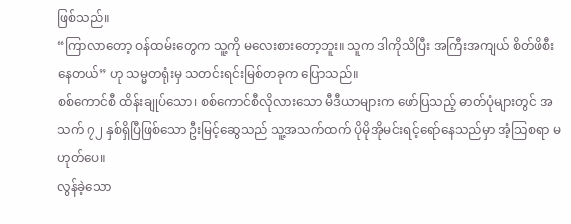ဖြစ်သည်။
“ကြာလာတော့ ဝန်ထမ်းတွေက သူ့ကို မလေးစားတော့ဘူး။ သူက ဒါကိုသိပြီး အကြီးအကျယ် စိတ်ဖိစီးနေတယ်” ဟု သမ္မတရုံးမှ သတင်းရင်းမြစ်တခုက ပြောသည်။
စစ်ကောင်စီ ထိန်းချုပ်သော၊ စစ်ကောင်စီလိုလားသော မီဒီယာများက ဖော်ပြသည့် ဓာတ်ပုံများတွင် အသက် ၇၂ နှစ်ရှိပြီဖြစ်သော ဦးမြင့်ဆွေသည် သူ့အသက်ထက် ပိုမိုအိုမင်းရင့်ရော်နေသည်မှာ အံ့သြစရာ မဟုတ်ပေ။
လွန်ခဲ့သော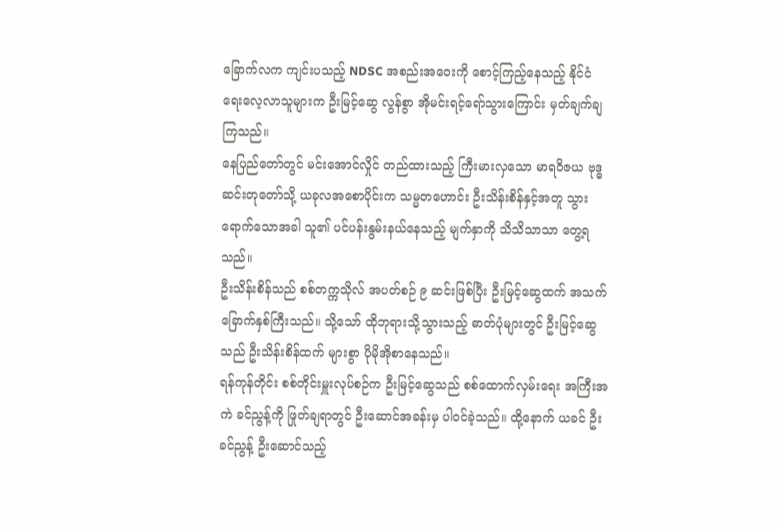ခြောက်လက ကျင်းပသည့် NDSC အစည်းအဝေးကို စောင့်ကြည့်နေသည့် နိုင်ငံရေးလေ့လာသူများက ဦးမြင့်ဆွေ လွန်စွာ အိုမင်းရင့်ရော်သွားကြောင်း မှတ်ချက်ချကြသည်။
နေပြည်တော်တွင် မင်းအောင်လှိုင် တည်ထားသည့် ကြီးမားလှသော မာရဝိဇယ ဗုဒ္ဓဆင်းတုတော်သို့ ယခုလအစောပိုင်းက သမ္မတဟောင်း ဦးသိန်းစိန်နှင့်အတူ သွားရောက်သောအခါ သူ၏ ပင်ပန်းနွမ်းနယ်နေသည့် မျက်နှာကို သိသိသာသာ တွေ့ရသည်။
ဦးသိန်းစိန်သည် စစ်တက္ကသိုလ် အပတ်စဉ် ၉ ဆင်းဖြစ်ပြီး ဦးမြင့်ဆွေထက် အသက် ခြောက်နှစ်ကြီးသည်။ သို့သော် ထိုဘုရားသို့သွားသည့် ဓာတ်ပုံများတွင် ဦးမြင့်ဆွေသည် ဦးသိန်းစိန်ထက် များစွာ ပိုမိုအိုစာနေသည်။
ရန်ကုန်တိုင်း စစ်တိုင်းမှူးလုပ်စဉ်က ဦးမြင့်ဆွေသည် စစ်ထောက်လှမ်းရေး အကြီးအကဲ ခင်ညွန့်ကို ဖြုတ်ချရာတွင် ဦးဆောင်အခန်းမှ ပါဝင်ခဲ့သည်။ ထို့နောက် ယခင် ဦးခင်ညွန့် ဦးဆောင်သည့်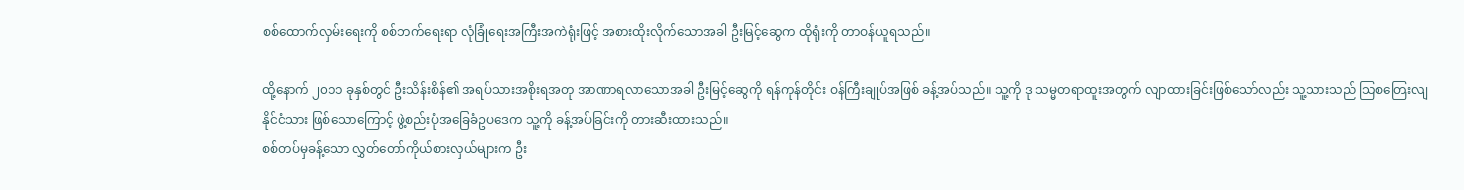စစ်ထောက်လှမ်းရေးကို စစ်ဘက်ရေးရာ လုံခြုံရေးအကြီးအကဲရုံးဖြင့် အစားထိုးလိုက်သောအခါ ဦးမြင့်ဆွေက ထိုရုံးကို တာဝန်ယူရသည်။

ထို့နောက် ၂၀၁၁ ခုနှစ်တွင် ဦးသိန်းစိန်၏ အရပ်သားအစိုးရအတု အာဏာရလာသောအခါ ဦးမြင့်ဆွေကို ရန်ကုန်တိုင်း ဝန်ကြီးချုပ်အဖြစ် ခန့်အပ်သည်။ သူ့ကို ဒု သမ္မတရာထူးအတွက် လျာထားခြင်းဖြစ်သော်လည်း သူ့သားသည် သြစတြေးလျနိုင်ငံသား ဖြစ်သောကြောင့် ဖွဲ့စည်းပုံအခြေခံဥပဒေက သူ့ကို ခန့်အပ်ခြင်းကို တားဆီးထားသည်။
စစ်တပ်မှခန့်သော လွှတ်တော်ကိုယ်စားလှယ်များက ဦး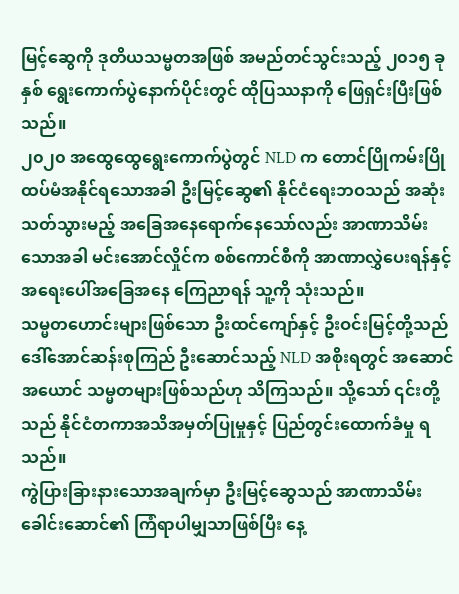မြင့်ဆွေကို ဒုတိယသမ္မတအဖြစ် အမည်တင်သွင်းသည့် ၂၀၁၅ ခုနှစ် ရွေးကောက်ပွဲနောက်ပိုင်းတွင် ထိုပြဿနာကို ဖြေရှင်းပြီးဖြစ်သည်။
၂၀၂၀ အထွေထွေရွေးကောက်ပွဲတွင် NLD က တောင်ပြိုကမ်းပြို ထပ်မံအနိုင်ရသောအခါ ဦးမြင့်ဆွေ၏ နိုင်ငံရေးဘဝသည် အဆုံးသတ်သွားမည့် အခြေအနေရောက်နေသော်လည်း အာဏာသိမ်းသောအခါ မင်းအောင်လှိုင်က စစ်ကောင်စီကို အာဏာလွှဲပေးရန်နှင့် အရေးပေါ်အခြေအနေ ကြေညာရန် သူ့ကို သုံးသည်။
သမ္မတဟောင်းများဖြစ်သော ဦးထင်ကျော်နှင့် ဦးဝင်းမြင့်တို့သည် ဒေါ်အောင်ဆန်းစုကြည် ဦးဆောင်သည့် NLD အစိုးရတွင် အဆောင်အယောင် သမ္မတများဖြစ်သည်ဟု သိကြသည်။ သို့သော် ၎င်းတို့သည် နိုင်ငံတကာအသိအမှတ်ပြုမှုနှင့် ပြည်တွင်းထောက်ခံမှု ရသည်။
ကွဲပြားခြားနားသောအချက်မှာ ဦးမြင့်ဆွေသည် အာဏာသိမ်းခေါင်းဆောင်၏ ကြံရာပါမျှသာဖြစ်ပြီး နေ့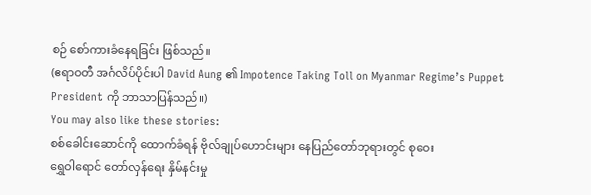စဉ် စော်ကားခံနေရခြင်း ဖြစ်သည်။
(ဧရာဝတီ အင်္ဂလိပ်ပိုင်းပါ David Aung ၏ Impotence Taking Toll on Myanmar Regime’s Puppet President ကို ဘာသာပြန်သည်။)
You may also like these stories:
စစ်ခေါင်းဆောင်ကို ထောက်ခံရန် ဗိုလ်ချုပ်ဟောင်းများ နေပြည်တော်ဘုရားတွင် စုဝေး
ရွှေဝါရောင် တော်လှန်ရေး နှိမ်နင်းမှု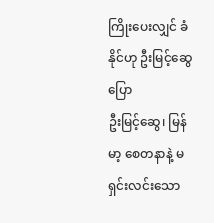ကြိုးပေးလျှင် ခံနိုင်ဟု ဦးမြင့်ဆွေပြော
ဦးမြင့်ဆွေ၊ မြန်မာ့ စေတနာနဲ့ မရှင်းလင်းသော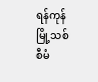ရန်ကုန်မြို့သစ် စီမံ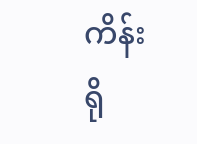ကိန်း
ရို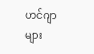ဟင်ဂျာများ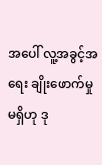အပေါ် လူ့အခွင့်အရေး ချိုးဖောက်မှု မရှိဟု ဒု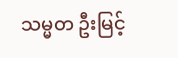သမ္မတ ဦးမြင့်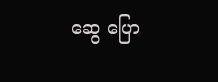ဆွေ ပြော